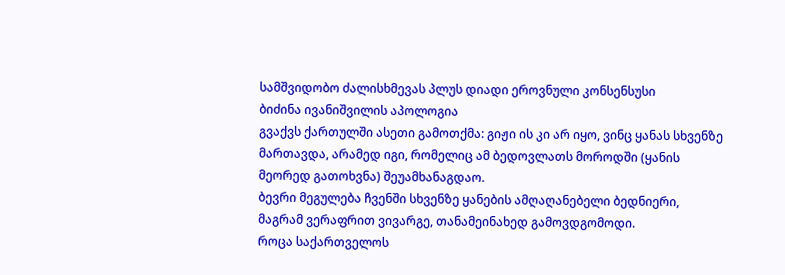სამშვიდობო ძალისხმევას პლუს დიადი ეროვნული კონსენსუსი
ბიძინა ივანიშვილის აპოლოგია
გვაქვს ქართულში ასეთი გამოთქმა: გიჟი ის კი არ იყო, ვინც ყანას სხვენზე მართავდა, არამედ იგი, რომელიც ამ ბედოვლათს მოროდში (ყანის მეორედ გათოხვნა) შეუამხანაგდაო.
ბევრი მეგულება ჩვენში სხვენზე ყანების ამღაღანებელი ბედნიერი, მაგრამ ვერაფრით ვივარგე, თანამეინახედ გამოვდგომოდი.
როცა საქართველოს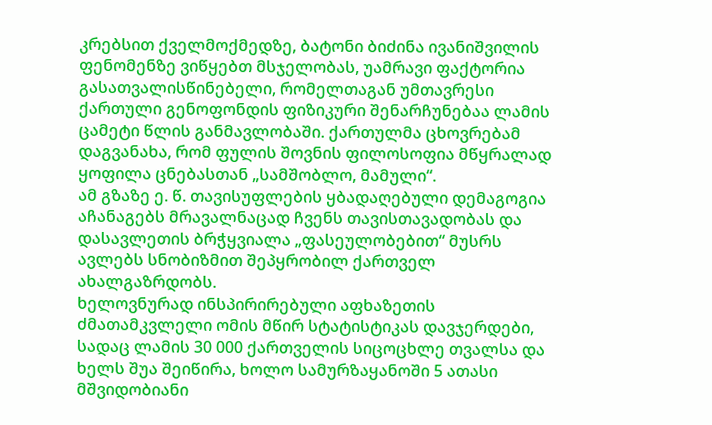კრებსით ქველმოქმედზე, ბატონი ბიძინა ივანიშვილის ფენომენზე ვიწყებთ მსჯელობას, უამრავი ფაქტორია გასათვალისწინებელი, რომელთაგან უმთავრესი ქართული გენოფონდის ფიზიკური შენარჩუნებაა ლამის ცამეტი წლის განმავლობაში. ქართულმა ცხოვრებამ დაგვანახა, რომ ფულის შოვნის ფილოსოფია მწყრალად ყოფილა ცნებასთან „სამშობლო, მამული“.
ამ გზაზე ე. წ. თავისუფლების ყბადაღებული დემაგოგია აჩანაგებს მრავალნაცად ჩვენს თავისთავადობას და დასავლეთის ბრჭყვიალა „ფასეულობებით“ მუსრს ავლებს სნობიზმით შეპყრობილ ქართველ ახალგაზრდობს.
ხელოვნურად ინსპირირებული აფხაზეთის ძმათამკვლელი ომის მწირ სტატისტიკას დავჯერდები, სადაც ლამის 30 000 ქართველის სიცოცხლე თვალსა და ხელს შუა შეიწირა, ხოლო სამურზაყანოში 5 ათასი მშვიდობიანი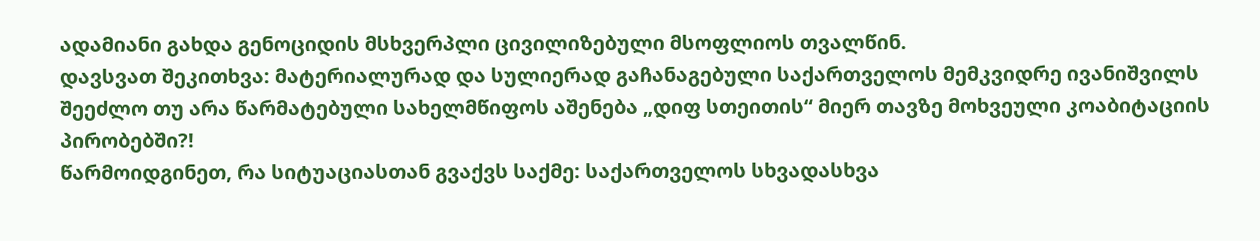ადამიანი გახდა გენოციდის მსხვერპლი ცივილიზებული მსოფლიოს თვალწინ.
დავსვათ შეკითხვა: მატერიალურად და სულიერად გაჩანაგებული საქართველოს მემკვიდრე ივანიშვილს შეეძლო თუ არა წარმატებული სახელმწიფოს აშენება „დიფ სთეითის“ მიერ თავზე მოხვეული კოაბიტაციის პირობებში?!
წარმოიდგინეთ, რა სიტუაციასთან გვაქვს საქმე: საქართველოს სხვადასხვა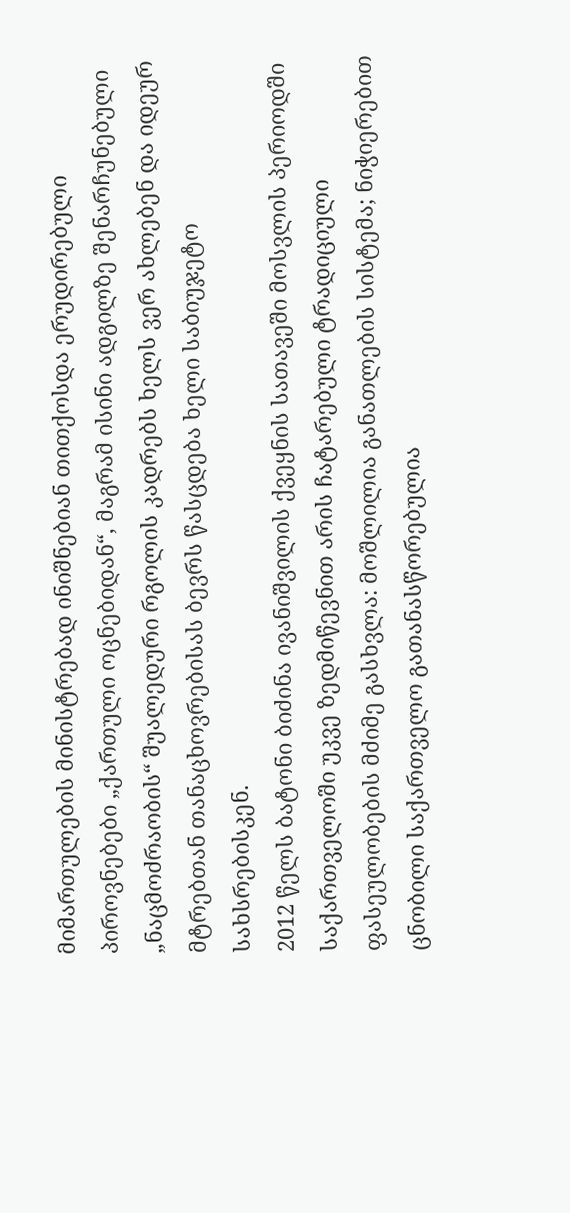მიმართულების მინისტრებად ინიშნებიან თითქოსდა ერუდირებული პიროვნებები „ქართული ოცნებიდან“, მაგრამ ისინი ადგილზე შენარჩუნებული „ნაცმოძრაობის“ შუალედური რგოლის კადრებს ხელს ვერ ახლებენ და იდეურ მტრებთან თანაცხოვრებისას ბევრს წასცდება ხელი საბიუჯეტო სახსრებისკენ.
2012 წელს ბატონი ბიძინა ივანიშვილის ქვეყნის სათავეში მოსვლის პერიოდში საქართველოში უკვე ზედმიწევნით არის ჩატარებული ტრადიციული ფასეულობების მძიმე გასხვლა: მოშლილია განათლების სისტემა; ნიჭიერებით ცნობილი საქართველო გათანასწორებულია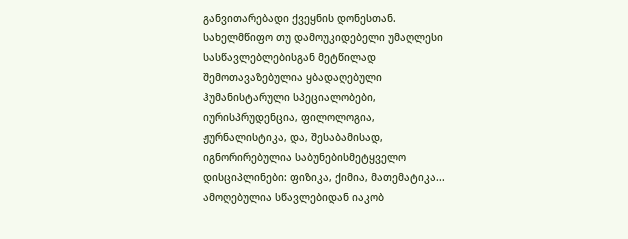განვითარებადი ქვეყნის დონესთან. სახელმწიფო თუ დამოუკიდებელი უმაღლესი სასწავლებლებისგან მეტწილად შემოთავაზებულია ყბადაღებული ჰუმანისტარული სპეციალობები, იურისპრუდენცია, ფილოლოგია, ჟურნალისტიკა, და, შესაბამისად, იგნორირებულია საბუნებისმეტყველო დისციპლინები: ფიზიკა, ქიმია, მათემატიკა... ამოღებულია სწავლებიდან იაკობ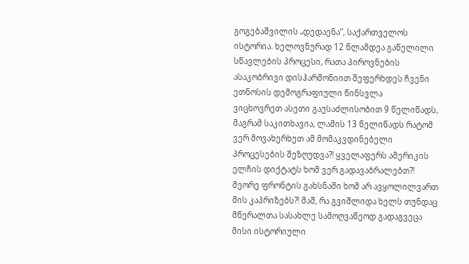გოგებაშვილის „დედაენა“, საქართველოს ისტორია. ხელოვნურად 12 წლამდეა გაწელილი სწავლების პროცესი, რათა პიროვნების ასაკობრივი დისჰარმონიით შეფერხდეს ჩვენი ეთნოსის დემოგრაფიული წინსვლა
ვიცხოვრეთ ასეთი გაუსაძლისობით 9 წელიწადს, მაგრამ საკითხავია, ლამის 13 წელიწადს რატომ ვერ მოვახერხეთ ამ მომაკვდინებელი პროცესების შეზღუდვა?! ყველაფერს ამერიკის ელჩის დიქტატს ხომ ვერ გადავაბრალებთ?! მეორე ფრონტის გახსნაში ხომ არ ავყოლილვართ მის კაპრიზებს?! მაშ, რა გვიშლიდა ხელს თუნდაც მწერალთა სასახლე სამოღვაწეოდ გადაგვეცა მისი ისტორიული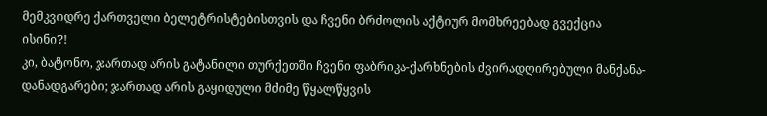მემკვიდრე ქართველი ბელეტრისტებისთვის და ჩვენი ბრძოლის აქტიურ მომხრეებად გვექცია ისინი?!
კი, ბატონო, ჯართად არის გატანილი თურქეთში ჩვენი ფაბრიკა-ქარხნების ძვირადღირებული მანქანა-დანადგარები; ჯართად არის გაყიდული მძიმე წყალწყვის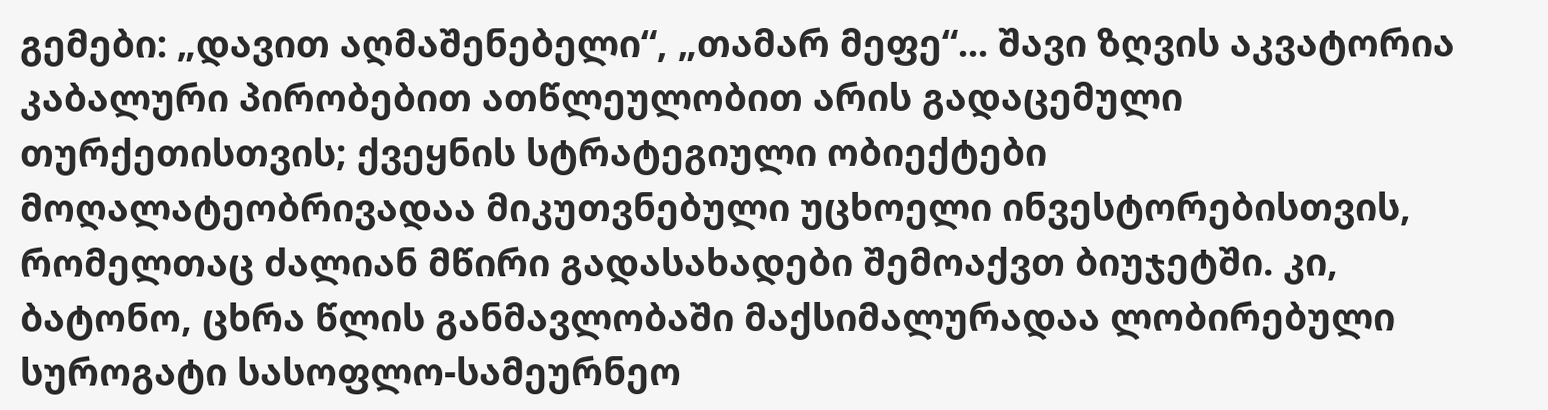გემები: „დავით აღმაშენებელი“, „თამარ მეფე“... შავი ზღვის აკვატორია კაბალური პირობებით ათწლეულობით არის გადაცემული თურქეთისთვის; ქვეყნის სტრატეგიული ობიექტები მოღალატეობრივადაა მიკუთვნებული უცხოელი ინვესტორებისთვის, რომელთაც ძალიან მწირი გადასახადები შემოაქვთ ბიუჯეტში. კი, ბატონო, ცხრა წლის განმავლობაში მაქსიმალურადაა ლობირებული სუროგატი სასოფლო-სამეურნეო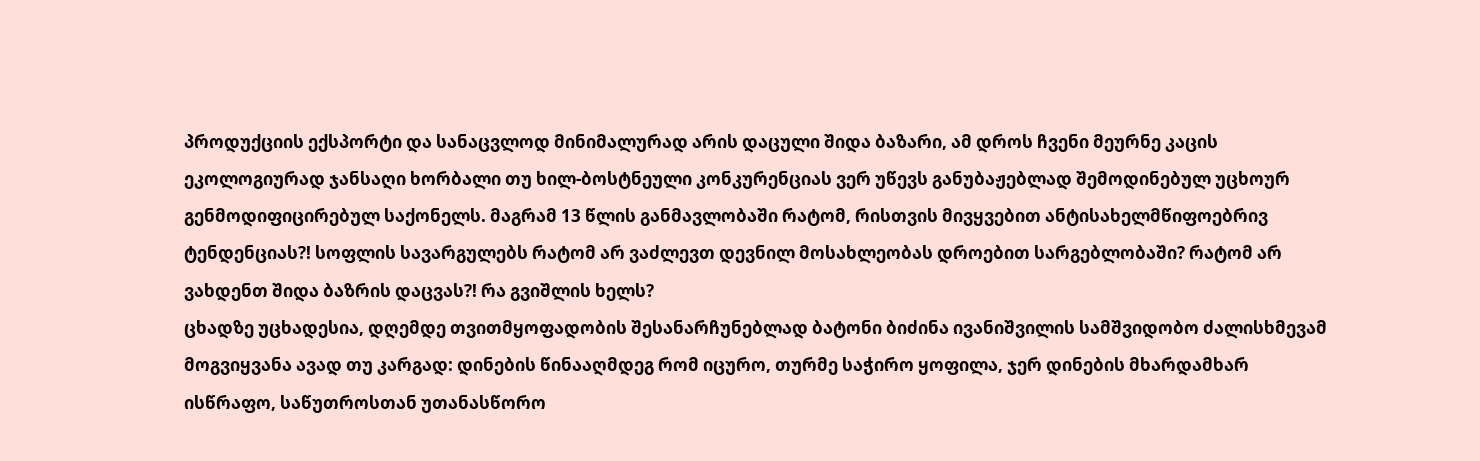პროდუქციის ექსპორტი და სანაცვლოდ მინიმალურად არის დაცული შიდა ბაზარი, ამ დროს ჩვენი მეურნე კაცის ეკოლოგიურად ჯანსაღი ხორბალი თუ ხილ-ბოსტნეული კონკურენციას ვერ უწევს განუბაჟებლად შემოდინებულ უცხოურ გენმოდიფიცირებულ საქონელს. მაგრამ 13 წლის განმავლობაში რატომ, რისთვის მივყვებით ანტისახელმწიფოებრივ ტენდენციას?! სოფლის სავარგულებს რატომ არ ვაძლევთ დევნილ მოსახლეობას დროებით სარგებლობაში? რატომ არ ვახდენთ შიდა ბაზრის დაცვას?! რა გვიშლის ხელს?
ცხადზე უცხადესია, დღემდე თვითმყოფადობის შესანარჩუნებლად ბატონი ბიძინა ივანიშვილის სამშვიდობო ძალისხმევამ მოგვიყვანა ავად თუ კარგად: დინების წინააღმდეგ რომ იცურო, თურმე საჭირო ყოფილა, ჯერ დინების მხარდამხარ ისწრაფო, საწუთროსთან უთანასწორო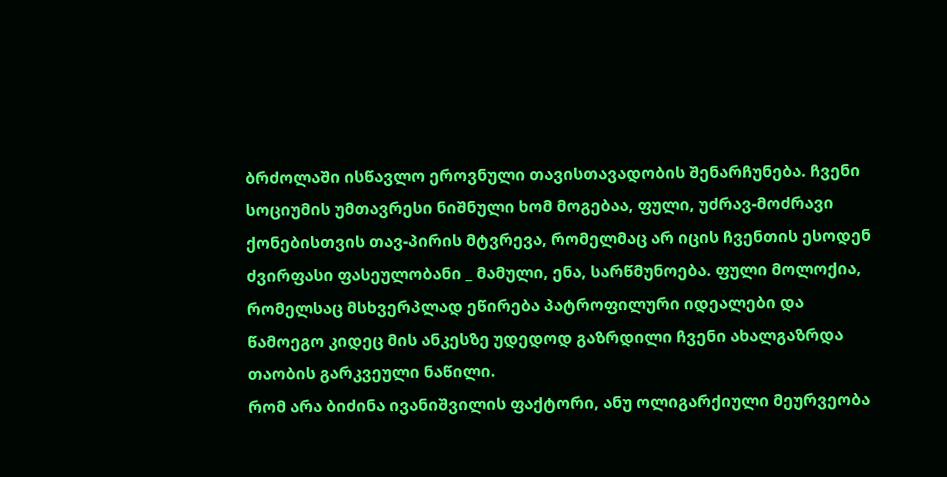ბრძოლაში ისწავლო ეროვნული თავისთავადობის შენარჩუნება. ჩვენი სოციუმის უმთავრესი ნიშნული ხომ მოგებაა, ფული, უძრავ-მოძრავი ქონებისთვის თავ-პირის მტვრევა, რომელმაც არ იცის ჩვენთის ესოდენ ძვირფასი ფასეულობანი _ მამული, ენა, სარწმუნოება. ფული მოლოქია, რომელსაც მსხვერპლად ეწირება პატროფილური იდეალები და წამოეგო კიდეც მის ანკესზე უდედოდ გაზრდილი ჩვენი ახალგაზრდა თაობის გარკვეული ნაწილი.
რომ არა ბიძინა ივანიშვილის ფაქტორი, ანუ ოლიგარქიული მეურვეობა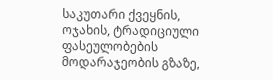საკუთარი ქვეყნის, ოჯახის, ტრადიციული ფასეულობების მოდარაჯეობის გზაზე,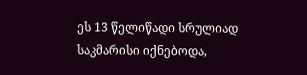ეს 13 წელიწადი სრულიად საკმარისი იქნებოდა,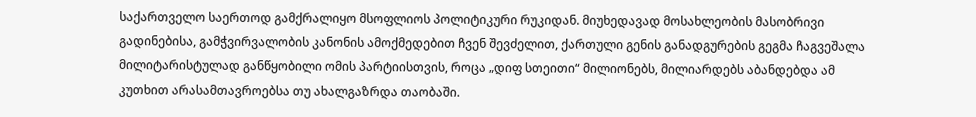საქართველო საერთოდ გამქრალიყო მსოფლიოს პოლიტიკური რუკიდან. მიუხედავად მოსახლეობის მასობრივი გადინებისა, გამჭვირვალობის კანონის ამოქმედებით ჩვენ შევძელით, ქართული გენის განადგურების გეგმა ჩაგვეშალა მილიტარისტულად განწყობილი ომის პარტიისთვის, როცა „დიფ სთეითი“ მილიონებს, მილიარდებს აბანდებდა ამ კუთხით არასამთავროებსა თუ ახალგაზრდა თაობაში.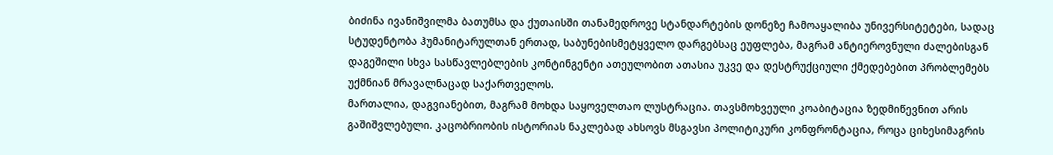ბიძინა ივანიშვილმა ბათუმსა და ქუთაისში თანამედროვე სტანდარტების დონეზე ჩამოაყალიბა უნივერსიტეტები, სადაც სტუდენტობა ჰუმანიტარულთან ერთად, საბუნებისმეტყველო დარგებსაც ეუფლება, მაგრამ ანტიეროვნული ძალებისგან დაგეშილი სხვა სასწავლებლების კონტინგენტი ათეულობით ათასია უკვე და დესტრუქციული ქმედებებით პრობლემებს უქმნიან მრავალნაცად საქართველოს.
მართალია, დაგვიანებით, მაგრამ მოხდა საყოველთაო ლუსტრაცია. თავსმოხვეული კოაბიტაცია ზედმიწევნით არის გაშიშვლებული. კაცობრიობის ისტორიას ნაკლებად ახსოვს მსგავსი პოლიტიკური კონფრონტაცია, როცა ციხესიმაგრის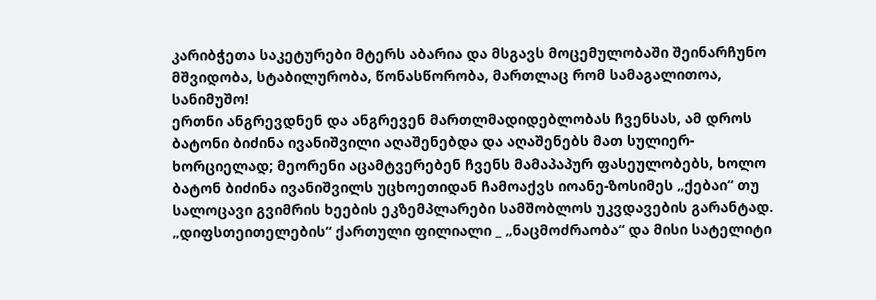კარიბჭეთა საკეტურები მტერს აბარია და მსგავს მოცემულობაში შეინარჩუნო მშვიდობა, სტაბილურობა, წონასწორობა, მართლაც რომ სამაგალითოა, სანიმუშო!
ერთნი ანგრევდნენ და ანგრევენ მართლმადიდებლობას ჩვენსას, ამ დროს ბატონი ბიძინა ივანიშვილი აღაშენებდა და აღაშენებს მათ სულიერ-ხორციელად; მეორენი აცამტვერებენ ჩვენს მამაპაპურ ფასეულობებს, ხოლო ბატონ ბიძინა ივანიშვილს უცხოეთიდან ჩამოაქვს იოანე-ზოსიმეს „ქებაი“ თუ სალოცავი გვიმრის ხეების ეკზემპლარები სამშობლოს უკვდავების გარანტად.
„დიფსთეითელების“ ქართული ფილიალი _ „ნაცმოძრაობა“ და მისი სატელიტი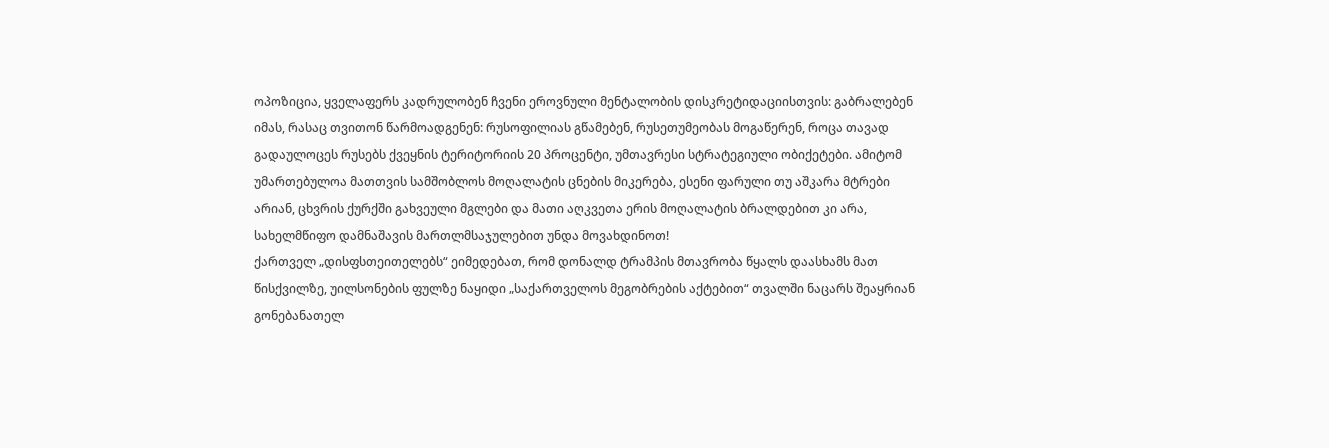ოპოზიცია, ყველაფერს კადრულობენ ჩვენი ეროვნული მენტალობის დისკრეტიდაციისთვის: გაბრალებენ იმას, რასაც თვითონ წარმოადგენენ: რუსოფილიას გწამებენ, რუსეთუმეობას მოგაწერენ, როცა თავად გადაულოცეს რუსებს ქვეყნის ტერიტორიის 20 პროცენტი, უმთავრესი სტრატეგიული ობიქეტები. ამიტომ უმართებულოა მათთვის სამშობლოს მოღალატის ცნების მიკერება, ესენი ფარული თუ აშკარა მტრები არიან, ცხვრის ქურქში გახვეული მგლები და მათი აღკვეთა ერის მოღალატის ბრალდებით კი არა, სახელმწიფო დამნაშავის მართლმსაჯულებით უნდა მოვახდინოთ!
ქართველ „დისფსთეითელებს“ ეიმედებათ, რომ დონალდ ტრამპის მთავრობა წყალს დაასხამს მათ წისქვილზე, უილსონების ფულზე ნაყიდი „საქართველოს მეგობრების აქტებით“ თვალში ნაცარს შეაყრიან გონებანათელ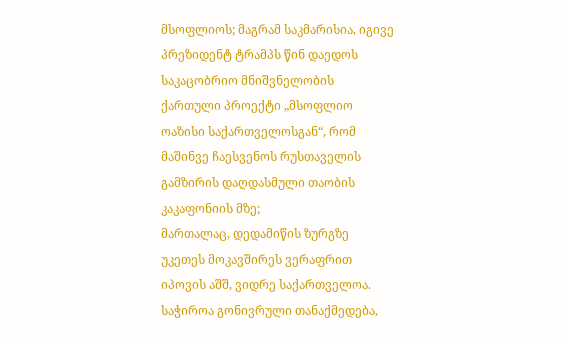მსოფლიოს; მაგრამ საკმარისია, იგივე პრეზიდენტ ტრამპს წინ დაედოს საკაცობრიო მნიშვნელობის ქართული პროექტი „მსოფლიო ოაზისი საქართველოსგან“, რომ მაშინვე ჩაესვენოს რუსთაველის გამზირის დაღდასმული თაობის კაკაფონიის მზე;
მართალაც, დედამიწის ზურგზე უკეთეს მოკავშირეს ვერაფრით იპოვის აშშ, ვიდრე საქართველოა. საჭიროა გონივრული თანაქმედება,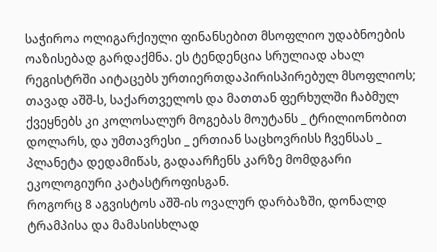საჭიროა ოლიგარქიული ფინანსებით მსოფლიო უდაბნოების ოაზისებად გარდაქმნა. ეს ტენდენცია სრულიად ახალ რეგისტრში აიტაცებს ურთიერთდაპირისპირებულ მსოფლიოს; თავად აშშ-ს, საქართველოს და მათთან ფერხულში ჩაბმულ ქვეყნებს კი კოლოსალურ მოგებას მოუტანს _ ტრილიონობით დოლარს, და უმთავრესი _ ერთიან საცხოვრისს ჩვენსას _ პლანეტა დედამიწას, გადაარჩენს კარზე მომდგარი ეკოლოგიური კატასტროფისგან.
როგორც 8 აგვისტოს აშშ-ის ოვალურ დარბაზში, დონალდ ტრამპისა და მამასისხლად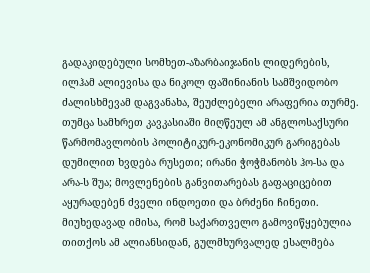გადაკიდებული სომხეთ-აზარბაიჯანის ლიდერების, ილჰამ ალიევისა და ნიკოლ ფაშინიანის სამშვიდობო ძალისხმევამ დაგვანახა, შეუძლებელი არაფერია თურმე. თუმცა სამხრეთ კავკასიაში მიღწეულ ამ ანგლოსაქსური წარმომავლობის პოლიტიკურ-ეკონომიკურ გარიგებას დუმილით ხვდება რუსეთი; ირანი ჭოჭმანობს ჰო-სა და არა-ს შუა; მოვლენების განვითარებას გაფაციცებით აყურადებენ ძველი ინდოეთი და ბრძენი ჩინეთი. მიუხედავად იმისა, რომ საქართველო გამოვიწყებულია თითქოს ამ ალიანსიდან, გულმხურვალედ ესალმება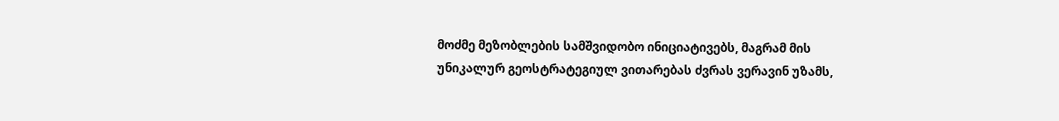მოძმე მეზობლების სამშვიდობო ინიციატივებს, მაგრამ მის უნიკალურ გეოსტრატეგიულ ვითარებას ძვრას ვერავინ უზამს,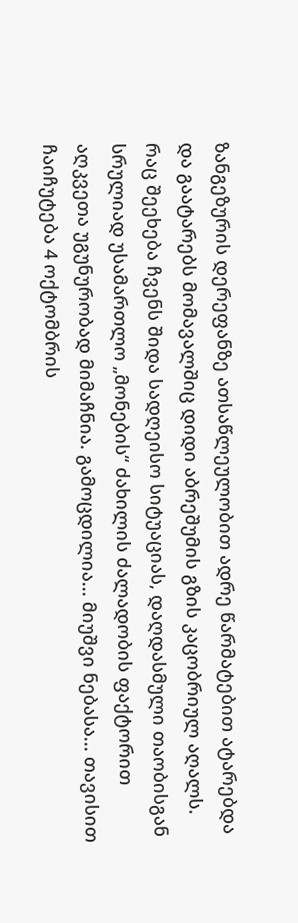ზანგეზურის დერეფანზე ათსაწლეულობით ადრე წარმატებით ატარებდა და გაატარებს მომავალშიც დიდი აბრეშუმის გზის კაცობრიულ აღალს.
რაც შეეხება ჩვენს შიდა სადღეისო სიტუაციას, დაღდასმული თაობისგან სრულიად უსამართლო „მონების“ ძახილის ძალადობის ფაქტორით აღკვეთა უგუნურობად მიმაჩნია. გამოცდილია... მიუშვი ნებასა... თავისით ჩაიჩუტება 4 ოქტომბრის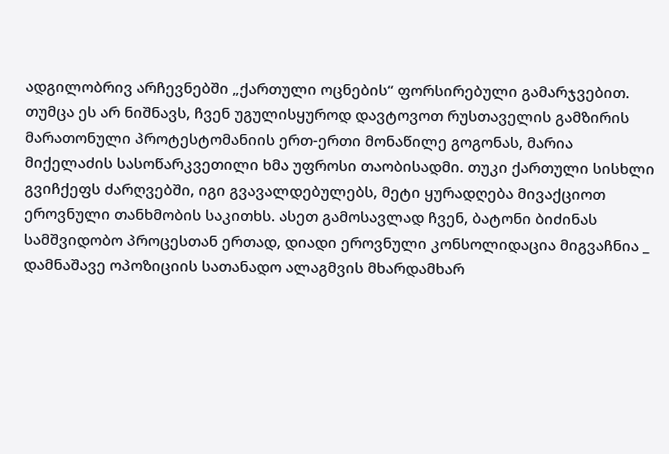ადგილობრივ არჩევნებში „ქართული ოცნების“ ფორსირებული გამარჯვებით.
თუმცა ეს არ ნიშნავს, ჩვენ უგულისყუროდ დავტოვოთ რუსთაველის გამზირის მარათონული პროტესტომანიის ერთ-ერთი მონაწილე გოგონას, მარია მიქელაძის სასოწარკვეთილი ხმა უფროსი თაობისადმი. თუკი ქართული სისხლი გვიჩქეფს ძარღვებში, იგი გვავალდებულებს, მეტი ყურადღება მივაქციოთ ეროვნული თანხმობის საკითხს. ასეთ გამოსავლად ჩვენ, ბატონი ბიძინას სამშვიდობო პროცესთან ერთად, დიადი ეროვნული კონსოლიდაცია მიგვაჩნია _ დამნაშავე ოპოზიციის სათანადო ალაგმვის მხარდამხარ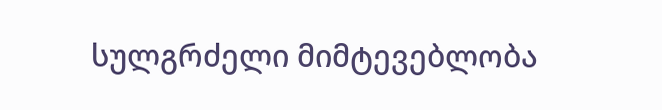სულგრძელი მიმტევებლობა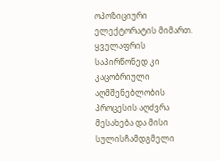ოპოზიციური ელექტორატის მიმართ.
ყველაფრის საპირწონედ კი კაცობრიული აღმშენებლობის პროცესის აღძვრა მესახება და მისი სულისჩამდგმელი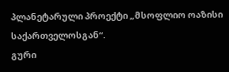პლანეტარული პროექტი „მსოფლიო ოაზისი საქართველოსგან“.
გური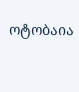ოტობაია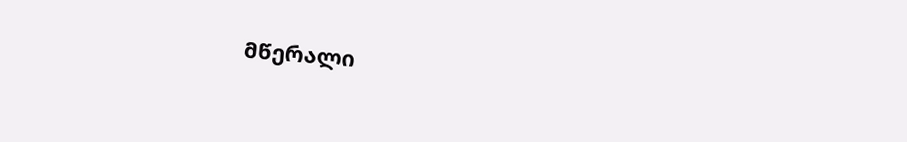მწერალი